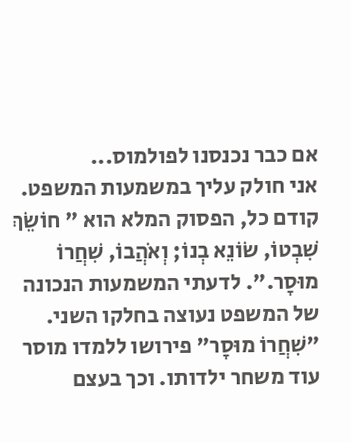אם כבר נכנסנו לפולמוס...
אני חולק עליך במשמעות המשפט. קודם כל, הפסוק המלא הוא " חוֹשֵׂךְ שִׁבְטוֹ, שׂוֹנֵא בְנוֹ; וְאֹהֲבוֹ, שִׁחֲרוֹ מוּסָר.". לדעתי המשמעות הנכונה של המשפט נעוצה בחלקו השני. "שִׁחֲרוֹ מוּסָר" פירושו ללמדו מוסר עוד משחר ילדותו. וכך בעצם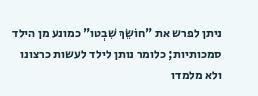ניתן לפרש את "חוֹשֵׂךְ שִׁבְטו" כמונע מן הילד סמכותיות; כלומר נותן לילד לעשות כרצונו ולא מלמדו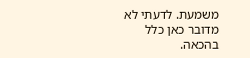משמעת. לדעתי לא מדובר כאן כלל בהכאה.